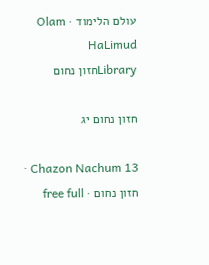עולם הלימוד · Olam HaLimud
Libraryחזון נחום

חזון נחום יג

Chazon Nachum 13 · חזון נחום · free full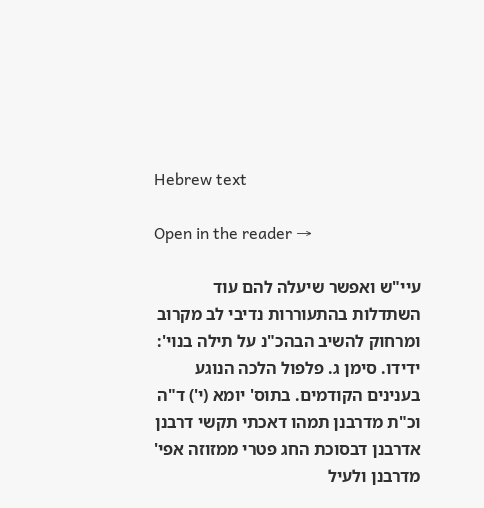Hebrew text

Open in the reader →

עיי"ש ואפשר שיעלה להם עוד השתדלות בהתעוררות נדיבי לב מקרוב ומרחוק להשיב הבהכ"נ על תילה בנוי': ידידו. סימן ג. פלפול הלכה הנוגע בענינים הקודמים. בתוס' יומא (י') ד"ה וכ"ת מדרבנן תמהו דאכתי תקשי דרבנן אדרבנן דבסוכת החג פטרי ממזוזה אפי' מדרבנן ולעיל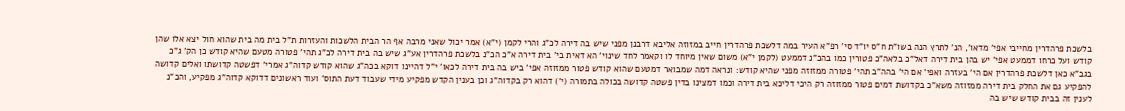בלשכת פרהדרין מחייבי אפי' מדאו', הנ' לתרץ הנה בשו"ת ח"ס יו"ד סי' רפ"א העיר במה דלשכת פרהדרין חייב במזוזה אליבא דרבנן מפני שיש בה דירה לכ"ג והרי לקמן (י"א) אמר יכול שאני מרבה אף הר הבית הלשכות והעזרות ת"ל בית מה בית שהוא חול יצא אלו שהן קודש ועל כרחו דממעט אפי' יש בהן בית דירה דאל"כ בלאה"כ פטורין כמו בהכ"נ דממעט (לקמן י"א) משום שאין מיוחד לו וקאמר לחד שינוי' הא דאית בי' בית דירה א"כ הכ"נ בלשכת פרהדרין אע"ג שיש בה בית דירה לכ"ג תהי' פטורה מטעם שהיא קודש כן הק' ג"כ בגב"א כאן דלשכת פרהדרין אם הי' בעזרה ואפי' אם הי' בהה"ב תהי' פטורה ממזוזה מפני שהיא קודש: ונראה דמה שמבואר דמטעם שהוא קודש פטור ממזוזה אפי' ביש בה בית דירה לכאו' י"ל דהיינו דוקא בכה"ג שהוא קודש קדוה"ג אמרי' דפשטה קדושתו ואלים קדושה להפקיע גם את החלק בית דירה ממזוזה משא"כ בקדושת דמים פטור ממזוזה רק היכי דליכא בית דירה וכמו דמצינו בדין פשטה קדושה בכולה בתמורה (י') דהוא רק בקדוה"ג וכן בענין הקדש מפקיע מידי שעבוד דעת התוס' ועוד ראשונים דדוקא קדוה"ג מפקיע, והכ"נ לענין זה בבית קודש שיש בה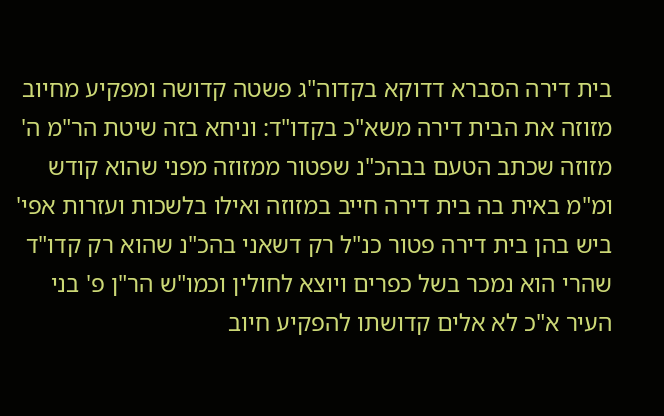בית דירה הסברא דדוקא בקדוה"ג פשטה קדושה ומפקיע מחיוב מזוזה את הבית דירה משא"כ בקדו"ד: וניחא בזה שיטת הר"מ ה' מזוזה שכתב הטעם בבהכ"נ שפטור ממזוזה מפני שהוא קודש ומ"מ באית בה בית דירה חייב במזוזה ואילו בלשכות ועזרות אפי' ביש בהן בית דירה פטור כנ"ל רק דשאני בהכ"נ שהוא רק קדו"ד שהרי הוא נמכר בשל כפרים ויוצא לחולין וכמו"ש הר"ן פ' בני העיר א"כ לא אלים קדושתו להפקיע חיוב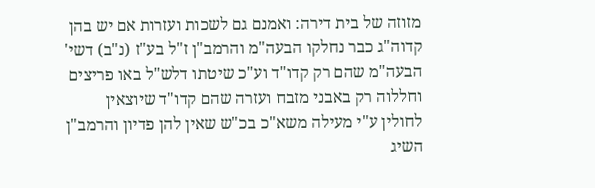מזוזה של בית דירה: ואמנם גם לשכות ועזרות אם יש בהן קדוה"ג כבר נחלקו הבעה"מ והרמב"ן ז"ל בע"ז (נ"ב) דשי' הבעה"מ שהם רק קדו"ד וע"כ שיטתו דלש"ל באו פריצים וחללוה רק באבני מזבח ועזרה שהם קדו"ד שיוצאין לחולין ע"י מעילה משא"כ בכ"ש שאין להן פדיון והרמב"ן השיג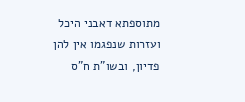מתוספתא דאבני היכל ועזרות שנפגמו אין להן פדיון, ובשו"ת ח"ס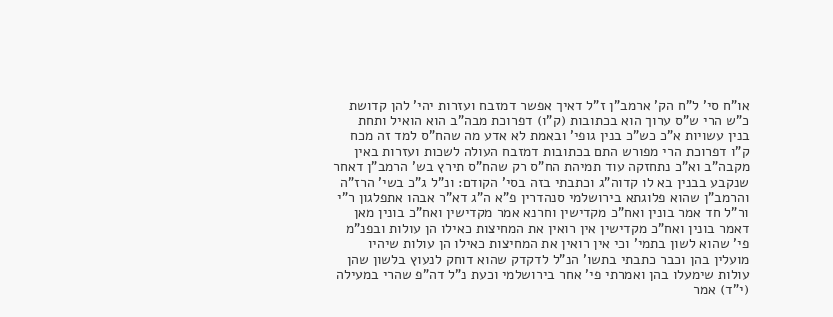או"ח סי' ל"ח הק' ארמב"ן ז"ל דאיך אפשר דמזבח ועזרות יהי' להן קדושת כ"ש הרי ש"ס ערוך הוא בכתובות (ק"ו) דפרוכת מבה"ב הוא הואיל ותחת בנין עשויות א"כ כש"כ בנין גופי' ובאמת לא אדע מה שהח"ס למד זה מכח ק"ו דפרוכת הרי מפורש התם בכתובות דמזבח העולה לשכות ועזרות באין מקבה"ב וא"כ נתחזקה עוד תמיהת הח"ס רק שהח"ס תירץ בש' הרמב"ן דאחר שנקבע בבנין בא לו קדוה"ג וכתבתי בזה בסי' הקודם: ונ"ל ג"כ בשי' הרז"ה והרמב"ן שהוא פלוגתא בירושלמי סנהדרין פ"א ה"ג דא"ר אבהו אתפלגון ר"י ור"ל חד אמר בונין ואח"כ מקדישין וחרנא אמר מקדישין ואח"כ בונין מאן דאמר בונין ואח"כ מקדישין אין רואין את המחיצות כאילו הן עולות ובפנ"מ פי' שהוא לשון בתמי' וכי אין רואין את המחיצות כאילו הן עולות שיהיו מועלין בהן וכבר כתבתי בתשו' הנ"ל לדקדק שהוא דוחק לנעוץ בלשון שהן עולות שימעלו בהן ואמרתי פי' אחר בירושלמי וכעת נ"ל דה"פ שהרי במעילה (י"ד) אמר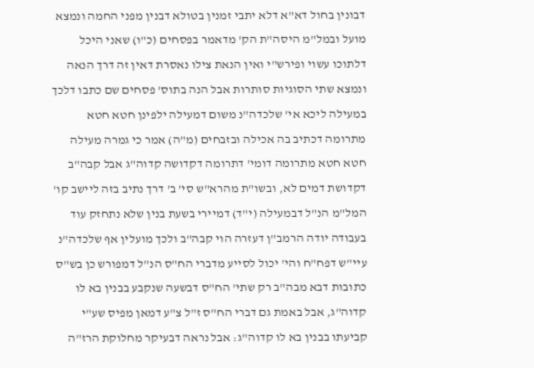דבונין בחול דא"א דלא יתבי זמנין בטולא דבנין מפני החמה ונמצא מועל ובמל"מ היסה"ת הק' מדאמר בפסחים (כ"ו) שאני היכל דלתוכו עשוי ופירש"י ואין הנאת צילו נאסרת דאין זה דרך הנאה ונמצא שתי הסוגיות סותרות אבל הנה בתוס' פסחים שם כתבו דלכך במעילה ליכא אי' שלכדה"נ משום דמעילה ילפינן חטא חטא מתרומה דכתיב בה אכילה ובזבחים (מ"ה) אמר כי גמרה מעילה חטא חטא מתרומה דומי' דתרומה דקדושה קדוה"ג אבל קבה"ב דקדושת דמים לא, ובשו"ת מהרא"ש סי' ב' דרך נתיב בזה ליישב קו' המל"מ הנ"ל דבמעילה (י"ד) דמיירי בשעת בנין שלא נתחזק עוד בעבודה יודה הרמב"ן דעזרה הוי קבה"ב ולכך מועלין אף שלכדה"נ עיי"ש דפח"ח והי' יכול לסייע מדברי הח"ס הנ"ל דמפורש כן בש"ס כתובות דבא מבה"ב רק שתי' הח"ס דבשעה שנקבע בבנין בא לו קדוה"ג, אבל באמת גם דברי הח"ס ז"ל צ"ע דמאן מפיס שע"י קביעתו בבנין בא לו קדוה"ג: אבל נראה דבעיקר מחלוקת הרז"ה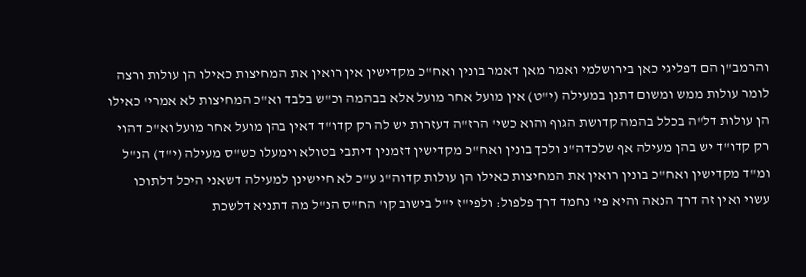והרמב"ן הם דפליגי כאן בירושלמי ואמר מאן דאמר בונין ואח"כ מקדישין אין רואין את המחיצות כאילו הן עולות ורצה לומר עולות ממש ומשום דתנן במעילה (י"ט) אין מועל אחר מועל אלא בבהמה וכ"ש בלבד וא"כ המחיצות לא אמרי' כאילו הן עולות דל"ה בכלל בהמה קדושת הגוף והוא כשי' הרז"ה דעזרות יש לה רק קדו"ד דאין בהן מועל אחר מועל וא"כ דהוי רק קדו"ד יש בהן מעילה אף שלכדה"נ ולכך בונין ואח"כ מקדישין דזמנין דיתבי בטולא וימעלו כש"ס מעילה (י"ד) הנ"ל ומ"ד מקדישין ואח"כ בונין רואין את המחיצות כאילו הן עולות קדוה"ג ע"כ לא חיישינן למעילה דשאני היכל דלתוכו עשוי ואין זה דרך הנאה והיא פי' נחמד דרך פלפול: ולפי"ז י"ל בישוב קו' הח"ס הנ"ל מה דתניא דלשכת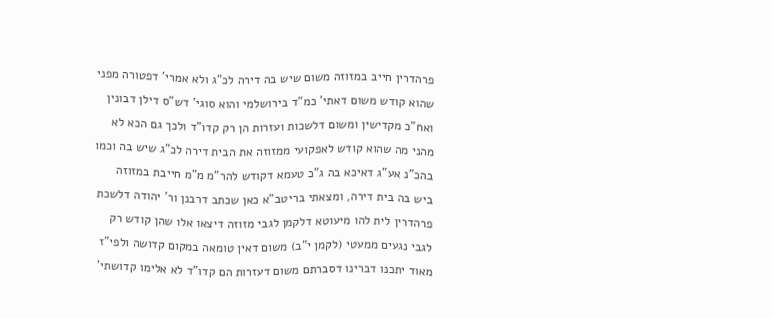פרהדרין חייב במזוזה משום שיש בה דירה לכ"ג ולא אמרי' דפטורה מפני שהוא קודש משום דאתי' כמ"ד בירושלמי והוא סוגי' דש"ס דילן דבונין ואח"כ מקדישין ומשום דלשכות ועזרות הן רק קדו"ד ולכך גם הכא לא מהני מה שהוא קודש לאפקועי ממזוזה את הבית דירה לכ"ג שיש בה וכמו בהכ"נ אע"ג דאיכא בה ג"כ טעמא דקודש להר"מ מ"מ חייבת במזוזה ביש בה בית דירה, ומצאתי בריטב"א כאן שכתב דרבנן ור' יהודה דלשכת פרהדרין לית להו מיעוטא דלקמן לגבי מזוזה דיצאו אלו שהן קודש רק לגבי נגעים ממעטי (לקמן י"ב) משום דאין טומאה במקום קדושה ולפי"ז מאוד יתכנו דברינו דסברתם משום דעזרות הם קדו"ד לא אלימו קדושתי'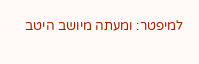למיפטר: ומעתה מיושב היטב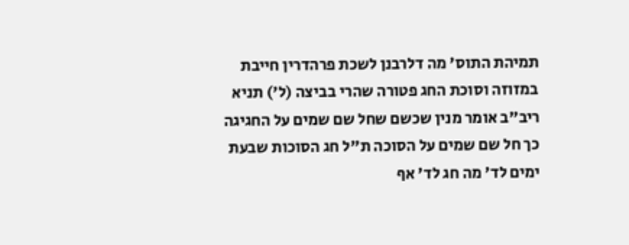תמיהת התוס' מה דלרבנן לשכת פרהדרין חייבת במזוזה וסוכת החג פטורה שהרי בביצה (ל') תניא ריב"ב אומר מנין שכשם שחל שם שמים על החגיגה כך חל שם שמים על הסוכה ת"ל חג הסוכות שבעת ימים לד' מה חג לד' אף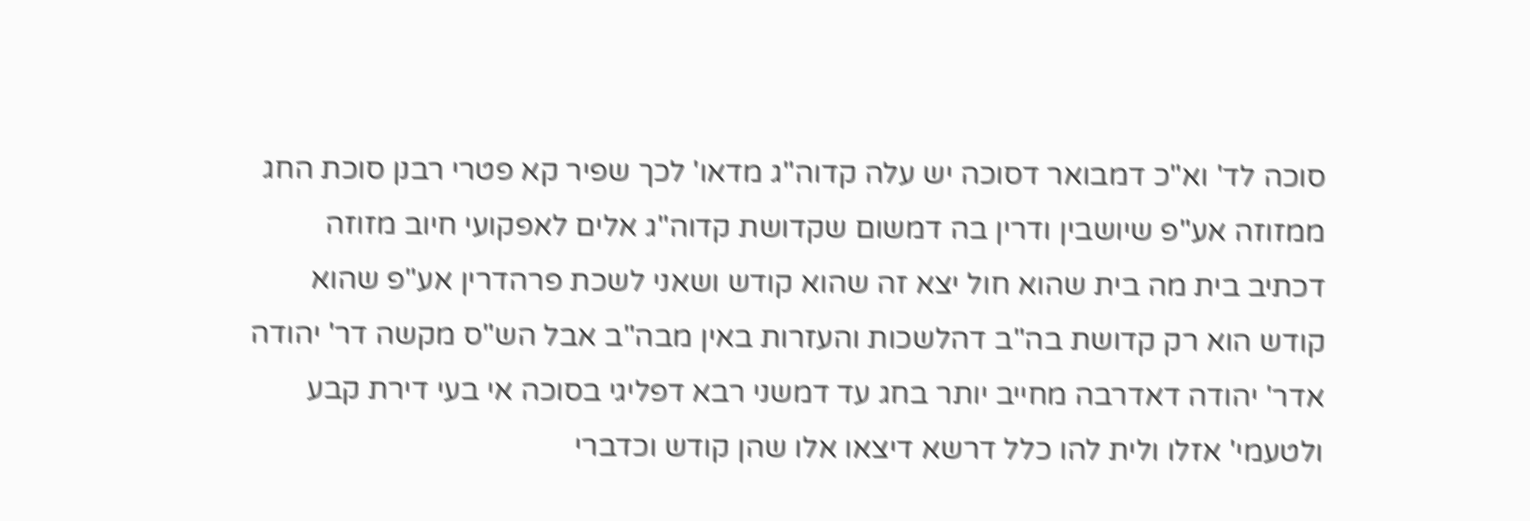סוכה לד' וא"כ דמבואר דסוכה יש עלה קדוה"ג מדאו' לכך שפיר קא פטרי רבנן סוכת החג ממזוזה אע"פ שיושבין ודרין בה דמשום שקדושת קדוה"ג אלים לאפקועי חיוב מזוזה דכתיב בית מה בית שהוא חול יצא זה שהוא קודש ושאני לשכת פרהדרין אע"פ שהוא קודש הוא רק קדושת בה"ב דהלשכות והעזרות באין מבה"ב אבל הש"ס מקשה דר' יהודה אדר' יהודה דאדרבה מחייב יותר בחג עד דמשני רבא דפליגי בסוכה אי בעי דירת קבע ולטעמי' אזלו ולית להו כלל דרשא דיצאו אלו שהן קודש וכדברי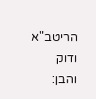הריטב"א ודוק והבן: